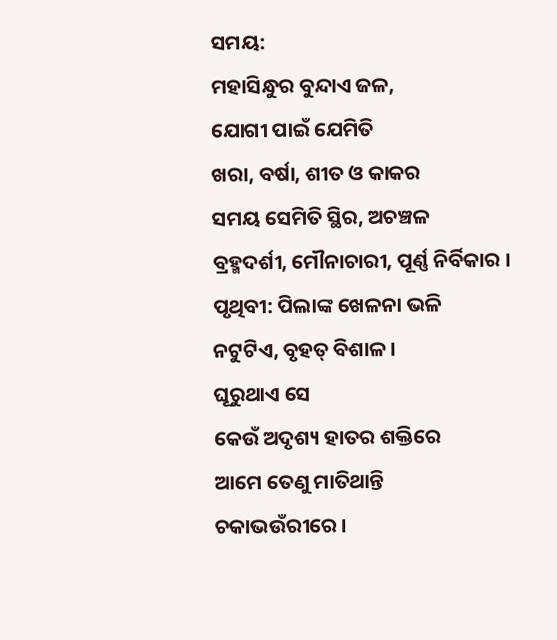ସମୟ:
ମହାସିନ୍ଧୁର ବୁନ୍ଦାଏ ଜଳ,
ଯୋଗୀ ପାଇଁ ଯେମିତି
ଖରା, ବର୍ଷା, ଶୀତ ଓ କାକର
ସମୟ ସେମିତି ସ୍ଥିର, ଅଚଞ୍ଚଳ
ବ୍ରହ୍ମଦର୍ଶୀ, ମୌନାଚାରୀ, ପୂର୍ଣ୍ଣ ନିର୍ବିକାର ।
ପୃଥିବୀ: ପିଲାଙ୍କ ଖେଳନା ଭଳି
ନଟୁଟିଏ, ବୃହତ୍ ବିଶାଳ ।
ଘୂରୁଥାଏ ସେ
କେଉଁ ଅଦୃଶ୍ୟ ହାତର ଶକ୍ତିରେ
ଆମେ ତେଣୁ ମାତିଥାନ୍ତି
ଚକାଭଉଁରୀରେ ।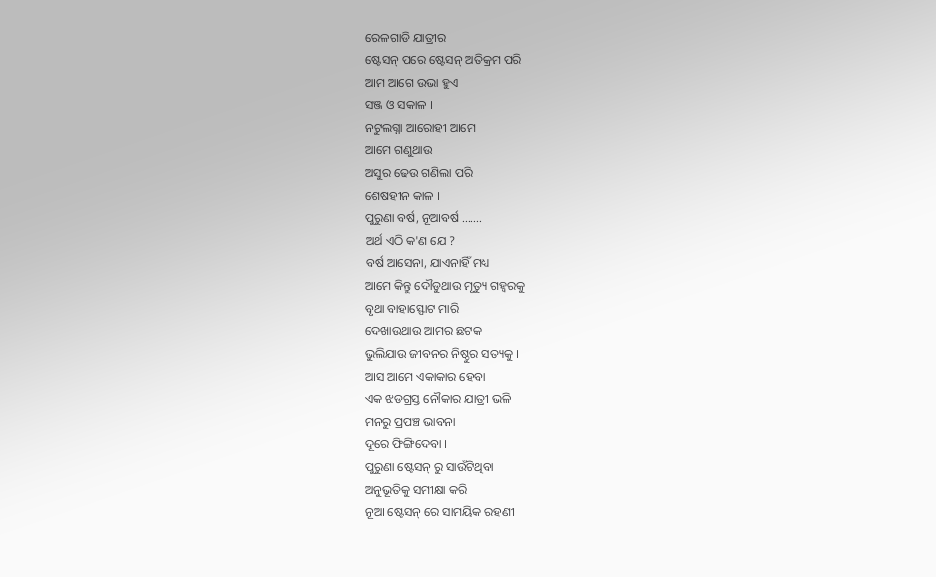ରେଳଗାଡି ଯାତ୍ରୀର
ଷ୍ଟେସନ୍ ପରେ ଷ୍ଟେସନ୍ ଅତିକ୍ରମ ପରି
ଆମ ଆଗେ ଉଭା ହୁଏ
ସଞ୍ଜ ଓ ସକାଳ ।
ନଟୁଲଗ୍ନା ଆରୋହୀ ଆମେ
ଆମେ ଗଣୁଥାଉ
ଅସୁର ଢେଉ ଗଣିଲା ପରି
ଶେଷହୀନ କାଳ ।
ପୁରୁଣା ବର୍ଷ, ନୂଆବର୍ଷ .......
ଅର୍ଥ ଏଠି କ'ଣ ଯେ ?
ବର୍ଷ ଆସେନା, ଯାଏନାହିଁ ମଧ୍ୟ
ଆମେ କିନ୍ତୁ ଦୌଡୁଥାଉ ମୃତ୍ୟୁ ଗହ୍ବରକୁ
ବୃଥା ବାହାସ୍ଫୋଟ ମାରି
ଦେଖାଉଥାଉ ଆମର ଛଟକ
ଭୁଲିଯାଉ ଜୀବନର ନିଷ୍ଠୁର ସତ୍ୟକୁ ।
ଆସ ଆମେ ଏକାକାର ହେବା
ଏକ ଝଡଗ୍ରସ୍ତ ନୌକାର ଯାତ୍ରୀ ଭଳି
ମନରୁ ପ୍ରପଞ୍ଚ ଭାବନା
ଦୂରେ ଫିଙ୍ଗିଦେବା ।
ପୁରୁଣା ଷ୍ଟେସନ୍ ରୁ ସାଉଁଟିଥିବା
ଅନୁଭୂତିକୁ ସମୀକ୍ଷା କରି
ନୂଆ ଷ୍ଟେସନ୍ ରେ ସାମୟିକ ରହଣୀ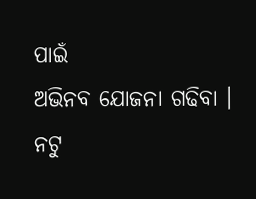ପାଇଁ
ଅଭିନବ ଯୋଜନା ଗଢିବା ।
ନଟୁ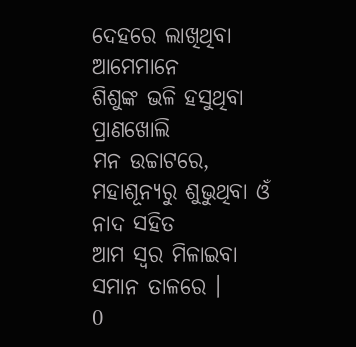ଦେହରେ ଲାଖିଥିବା ଆମେମାନେ
ଶିଶୁଙ୍କ ଭଳି ହସୁଥିବା ପ୍ରାଣଖୋଲି
ମନ ଉଚ୍ଚାଟରେ,
ମହାଶୂନ୍ୟରୁ ଶୁଭୁଥିବା ଓଁ ନାଦ ସହିତ
ଆମ ସ୍ବର ମିଳାଇବା ସମାନ ତାଳରେ ।
0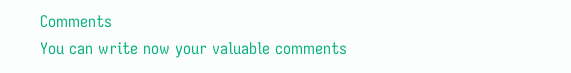Comments
You can write now your valuable comments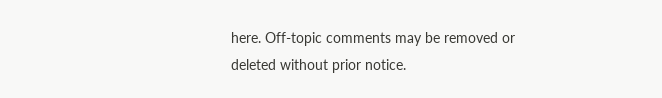here. Off-topic comments may be removed or deleted without prior notice.